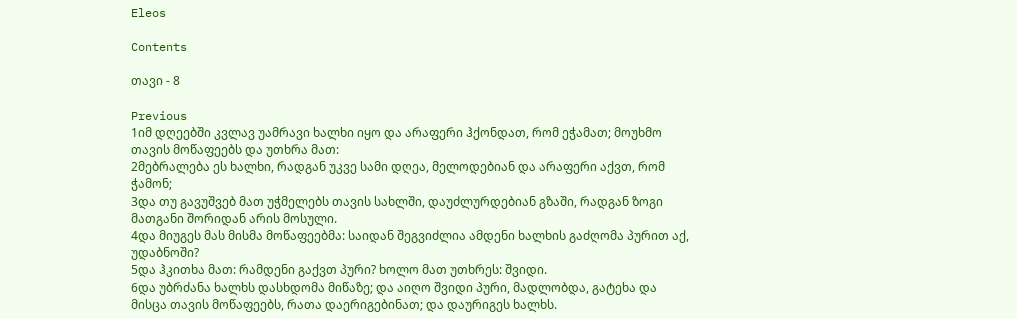Eleos

Contents

თავი - 8

Previous
1იმ დღეებში კვლავ უამრავი ხალხი იყო და არაფერი ჰქონდათ, რომ ეჭამათ; მოუხმო თავის მოწაფეებს და უთხრა მათ:
2მებრალება ეს ხალხი, რადგან უკვე სამი დღეა, მელოდებიან და არაფერი აქვთ, რომ ჭამონ;
3და თუ გავუშვებ მათ უჭმელებს თავის სახლში, დაუძლურდებიან გზაში, რადგან ზოგი მათგანი შორიდან არის მოსული.
4და მიუგეს მას მისმა მოწაფეებმა: საიდან შეგვიძლია ამდენი ხალხის გაძღომა პურით აქ, უდაბნოში?
5და ჰკითხა მათ: რამდენი გაქვთ პური? ხოლო მათ უთხრეს: შვიდი.
6და უბრძანა ხალხს დასხდომა მიწაზე; და აიღო შვიდი პური, მადლობდა, გატეხა და მისცა თავის მოწაფეებს, რათა დაერიგებინათ; და დაურიგეს ხალხს.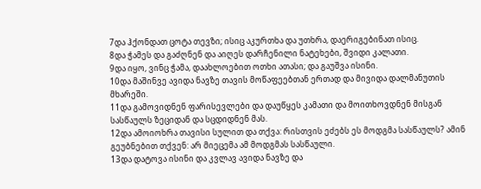7და ჰქონდათ ცოტა თევზი; ისიც აკურთხა და უთხრა, დაერიგებინათ ისიც.
8და ჭამეს და გაძღნენ და აიღეს დარჩენილი ნატეხები, შვიდი კალათი.
9და იყო, ვინც ჭამა, დაახლოებით ოთხი ათასი; და გაუშვა ისინი.
10და მაშინვე ავიდა ნავზე თავის მოწაფეებთან ერთად და მივიდა დალმანუთის მხარეში.
11და გამოვიდნენ ფარისევლები და დაუწყეს კამათი და მოითხოვდნენ მისგან სასწაულს ზეციდან და სცდიდნენ მას.
12და ამოიოხრა თავისი სულით და თქვა: რისთვის ეძებს ეს მოდგმა სასწაულს? ამინ გეუბნებით თქვენ: არ მიეცემა ამ მოდგმას სასწაული.
13და დატოვა ისინი და კვლავ ავიდა ნავზე და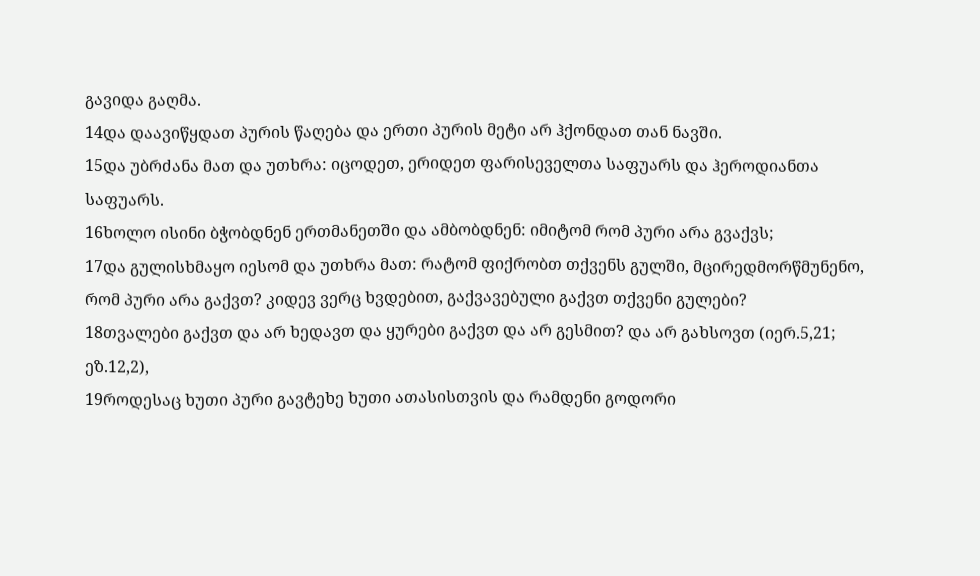გავიდა გაღმა.
14და დაავიწყდათ პურის წაღება და ერთი პურის მეტი არ ჰქონდათ თან ნავში.
15და უბრძანა მათ და უთხრა: იცოდეთ, ერიდეთ ფარისეველთა საფუარს და ჰეროდიანთა საფუარს.
16ხოლო ისინი ბჭობდნენ ერთმანეთში და ამბობდნენ: იმიტომ რომ პური არა გვაქვს;
17და გულისხმაყო იესომ და უთხრა მათ: რატომ ფიქრობთ თქვენს გულში, მცირედმორწმუნენო, რომ პური არა გაქვთ? კიდევ ვერც ხვდებით, გაქვავებული გაქვთ თქვენი გულები?
18თვალები გაქვთ და არ ხედავთ და ყურები გაქვთ და არ გესმით? და არ გახსოვთ (იერ.5,21; ეზ.12,2),
19როდესაც ხუთი პური გავტეხე ხუთი ათასისთვის და რამდენი გოდორი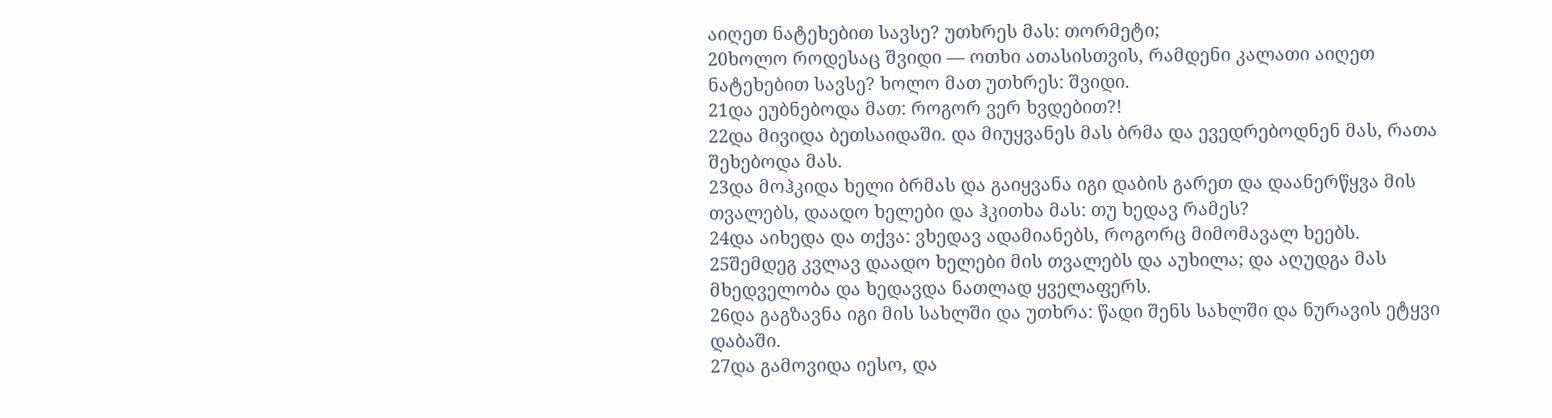აიღეთ ნატეხებით სავსე? უთხრეს მას: თორმეტი;
20ხოლო როდესაც შვიდი — ოთხი ათასისთვის, რამდენი კალათი აიღეთ ნატეხებით სავსე? ხოლო მათ უთხრეს: შვიდი.
21და ეუბნებოდა მათ: როგორ ვერ ხვდებით?!
22და მივიდა ბეთსაიდაში. და მიუყვანეს მას ბრმა და ევედრებოდნენ მას, რათა შეხებოდა მას.
23და მოჰკიდა ხელი ბრმას და გაიყვანა იგი დაბის გარეთ და დაანერწყვა მის თვალებს, დაადო ხელები და ჰკითხა მას: თუ ხედავ რამეს?
24და აიხედა და თქვა: ვხედავ ადამიანებს, როგორც მიმომავალ ხეებს.
25შემდეგ კვლავ დაადო ხელები მის თვალებს და აუხილა; და აღუდგა მას მხედველობა და ხედავდა ნათლად ყველაფერს.
26და გაგზავნა იგი მის სახლში და უთხრა: წადი შენს სახლში და ნურავის ეტყვი დაბაში.
27და გამოვიდა იესო, და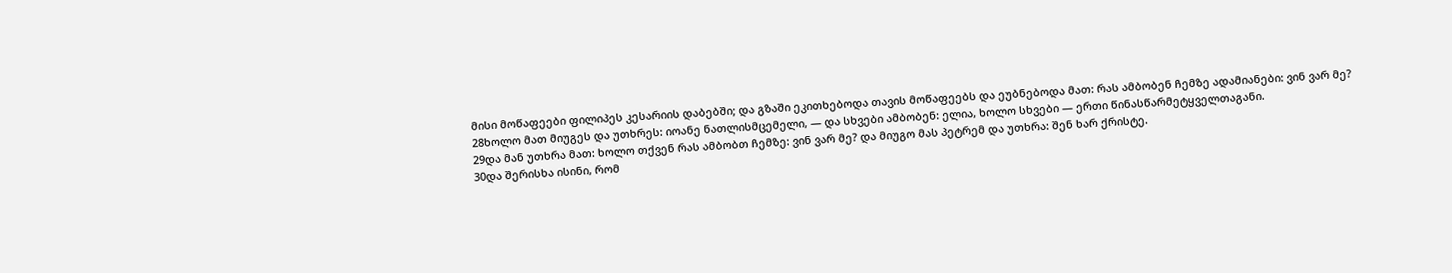მისი მოწაფეები ფილიპეს კესარიის დაბებში; და გზაში ეკითხებოდა თავის მოწაფეებს და ეუბნებოდა მათ: რას ამბობენ ჩემზე ადამიანები: ვინ ვარ მე?
28ხოლო მათ მიუგეს და უთხრეს: იოანე ნათლისმცემელი, — და სხვები ამბობენ: ელია, ხოლო სხვები — ერთი წინასწარმეტყველთაგანი.
29და მან უთხრა მათ: ხოლო თქვენ რას ამბობთ ჩემზე: ვინ ვარ მე? და მიუგო მას პეტრემ და უთხრა: შენ ხარ ქრისტე.
30და შერისხა ისინი, რომ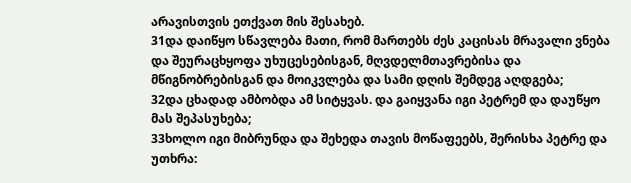არავისთვის ეთქვათ მის შესახებ.
31და დაიწყო სწავლება მათი, რომ მართებს ძეს კაცისას მრავალი ვნება და შეურაცხყოფა უხუცესებისგან, მღვდელმთავრებისა და მწიგნობრებისგან და მოიკვლება და სამი დღის შემდეგ აღდგება;
32და ცხადად ამბობდა ამ სიტყვას. და გაიყვანა იგი პეტრემ და დაუწყო მას შეპასუხება;
33ხოლო იგი მიბრუნდა და შეხედა თავის მოწაფეებს, შერისხა პეტრე და უთხრა: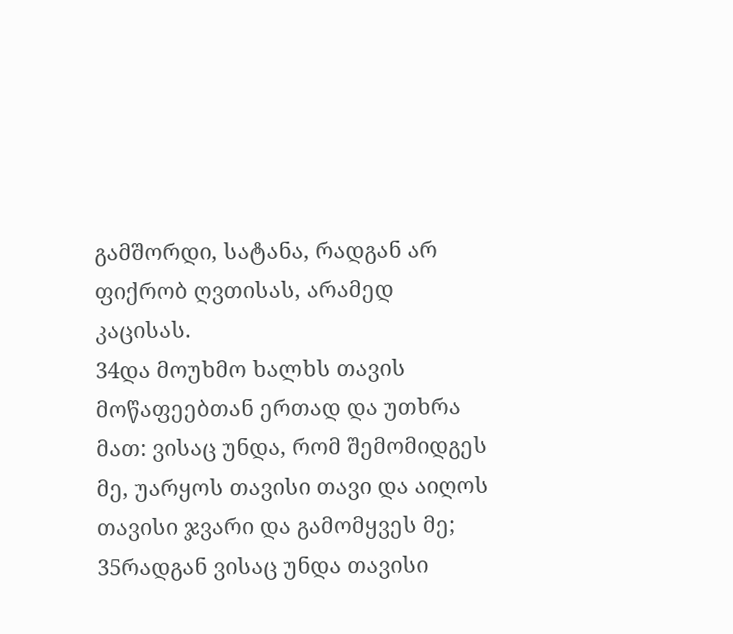გამშორდი, სატანა, რადგან არ ფიქრობ ღვთისას, არამედ კაცისას.
34და მოუხმო ხალხს თავის მოწაფეებთან ერთად და უთხრა მათ: ვისაც უნდა, რომ შემომიდგეს მე, უარყოს თავისი თავი და აიღოს თავისი ჯვარი და გამომყვეს მე;
35რადგან ვისაც უნდა თავისი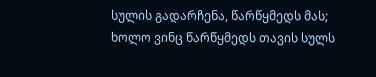სულის გადარჩენა, წარწყმედს მას; ხოლო ვინც წარწყმედს თავის სულს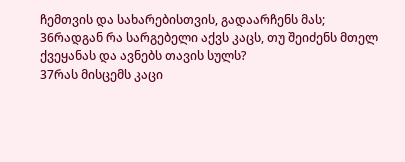ჩემთვის და სახარებისთვის, გადაარჩენს მას;
36რადგან რა სარგებელი აქვს კაცს, თუ შეიძენს მთელ ქვეყანას და ავნებს თავის სულს?
37რას მისცემს კაცი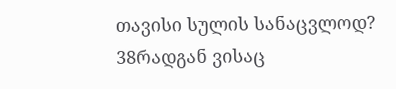თავისი სულის სანაცვლოდ?
38რადგან ვისაც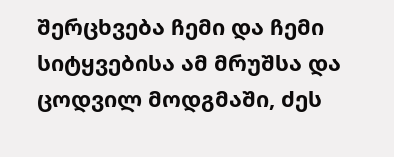შერცხვება ჩემი და ჩემი სიტყვებისა ამ მრუშსა და ცოდვილ მოდგმაში, ძეს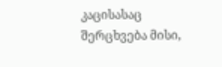კაცისასაც შერცხვება მისი,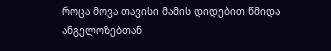როცა მოვა თავისი მამის დიდებით წმიდა ანგელოზებთან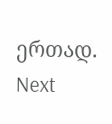ერთად.
Next